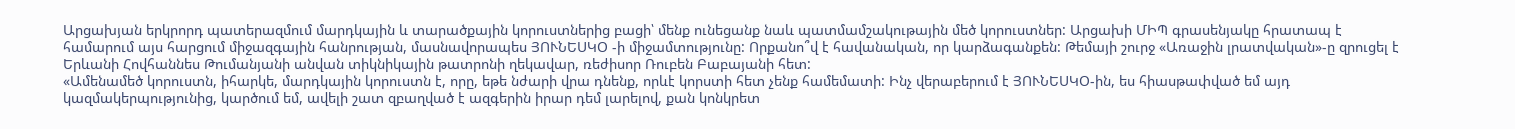Արցախյան երկրորդ պատերազմում մարդկային և տարածքային կորուստներից բացի՝ մենք ունեցանք նաև պատմամշակութային մեծ կորուստներ: Արցախի ՄԻՊ գրասենյակը հրատապ է համարում այս հարցում միջազգային հանրության, մասնավորապես ՅՈՒՆԵՍԿՕ -ի միջամտությունը: Որքանո՞վ է հավանական, որ կարձագանքեն: Թեմայի շուրջ «Առաջին լրատվական»-ը զրուցել է Երևանի Հովհաննես Թումանյանի անվան տիկնիկային թատրոնի ղեկավար, ռեժիսոր Ռուբեն Բաբայանի հետ:
«Ամենամեծ կորուստն, իհարկե, մարդկային կորուստն է, որը, եթե նժարի վրա դնենք, որևէ կորստի հետ չենք համեմատի: Ինչ վերաբերում է ՅՈՒՆԵՍԿՕ-ին, ես հիասթափված եմ այդ կազմակերպությունից, կարծում եմ, ավելի շատ զբաղված է ազգերին իրար դեմ լարելով, քան կոնկրետ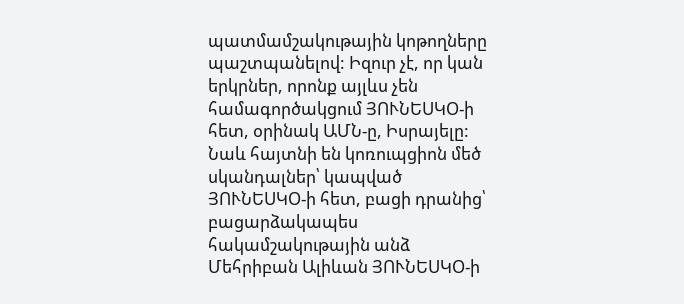պատմամշակութային կոթողները պաշտպանելով: Իզուր չէ, որ կան երկրներ, որոնք այլևս չեն համագործակցում ՅՈՒՆԵՍԿՕ-ի հետ, օրինակ ԱՄՆ-ը, Իսրայելը: Նաև հայտնի են կոռուպցիոն մեծ սկանդալներ՝ կապված ՅՈՒՆԵՍԿՕ-ի հետ, բացի դրանից՝ բացարձակապես հակամշակութային անձ Մեհրիբան Ալիևան ՅՈՒՆԵՍԿՕ-ի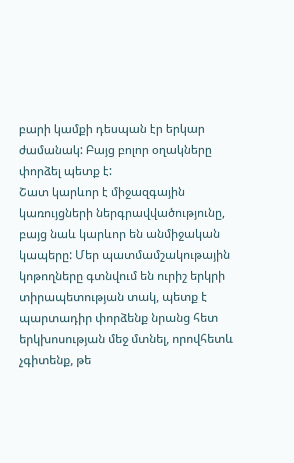բարի կամքի դեսպան էր երկար ժամանակ: Բայց բոլոր օղակները փորձել պետք է:
Շատ կարևոր է միջազգային կառույցների ներգրավվածությունը, բայց նաև կարևոր են անմիջական կապերը: Մեր պատմամշակութային կոթողները գտնվում են ուրիշ երկրի տիրապետության տակ, պետք է պարտադիր փորձենք նրանց հետ երկխոսության մեջ մտնել, որովհետև չգիտենք, թե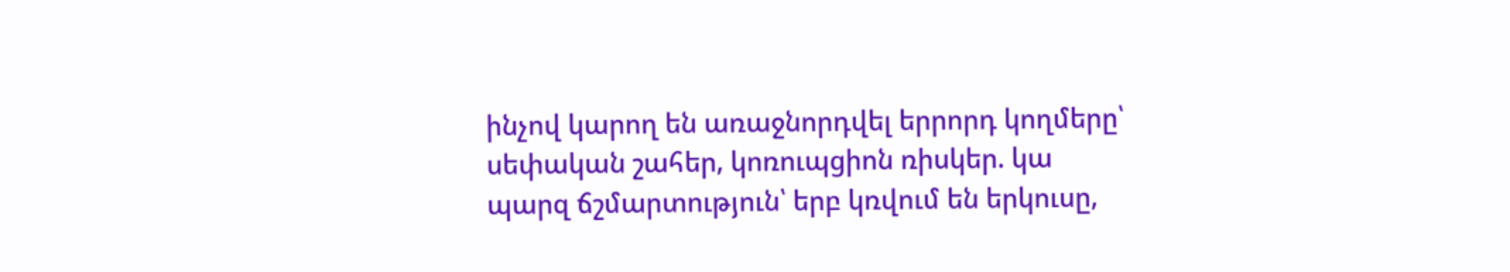ինչով կարող են առաջնորդվել երրորդ կողմերը՝ սեփական շահեր, կոռուպցիոն ռիսկեր. կա պարզ ճշմարտություն՝ երբ կռվում են երկուսը,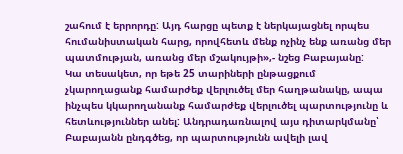շահում է երրորդը: Այդ հարցը պետք է ներկայացնել որպես հումանիստական հարց, որովհետև մենք ոչինչ ենք առանց մեր պատմության, առանց մեր մշակույթի»,- նշեց Բաբայանը:
Կա տեսակետ, որ եթե 25 տարիների ընթացքում չկարողացանք համարժեք վերլուծել մեր հաղթանակը, ապա ինչպես կկարողանանք համարժեք վերլուծել պարտությունը և հետևություններ անել: Անդրադառնալով այս դիտարկմանը՝ Բաբայանն ընդգծեց, որ պարտությունն ավելի լավ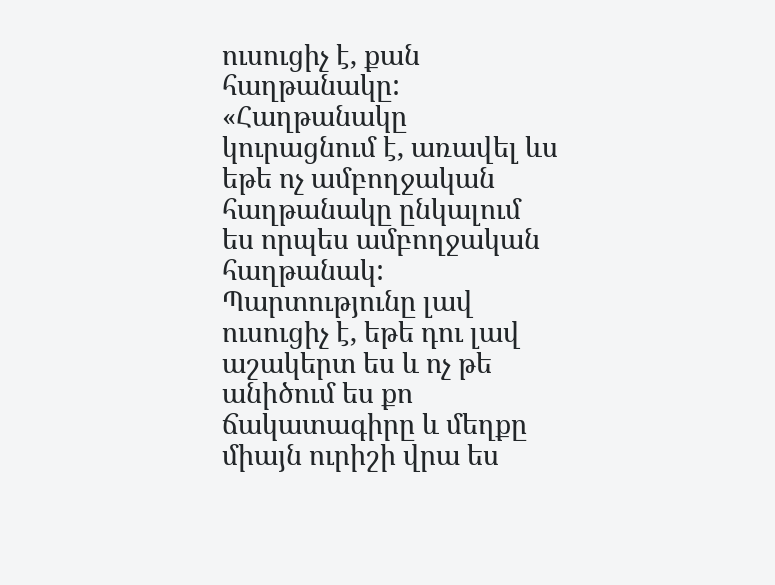ուսուցիչ է, քան հաղթանակը:
«Հաղթանակը կուրացնում է, առավել ևս եթե ոչ ամբողջական հաղթանակը ընկալում ես որպես ամբողջական հաղթանակ: Պարտությունը լավ ուսուցիչ է, եթե դու լավ աշակերտ ես և ոչ թե անիծում ես քո ճակատագիրը և մեղքը միայն ուրիշի վրա ես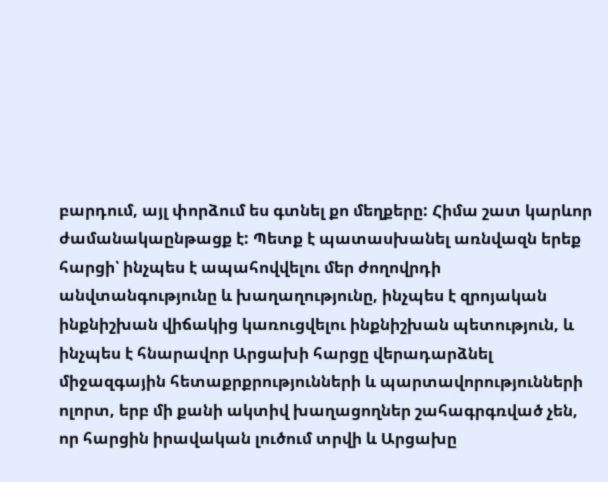բարդում, այլ փորձում ես գտնել քո մեղքերը: Հիմա շատ կարևոր ժամանակաընթացք է: Պետք է պատասխանել առնվազն երեք հարցի՝ ինչպես է ապահովվելու մեր ժողովրդի անվտանգությունը և խաղաղությունը, ինչպես է զրոյական ինքնիշխան վիճակից կառուցվելու ինքնիշխան պետություն, և ինչպես է հնարավոր Արցախի հարցը վերադարձնել միջազգային հետաքրքրությունների և պարտավորությունների ոլորտ, երբ մի քանի ակտիվ խաղացողներ շահագրգռված չեն, որ հարցին իրավական լուծում տրվի և Արցախը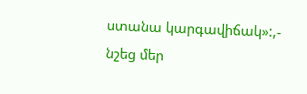ստանա կարգավիճակ»:,- նշեց մեր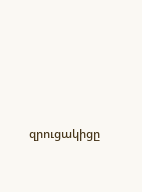զրուցակիցը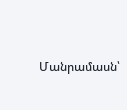Մանրամասն՝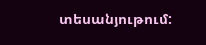տեսանյութում: